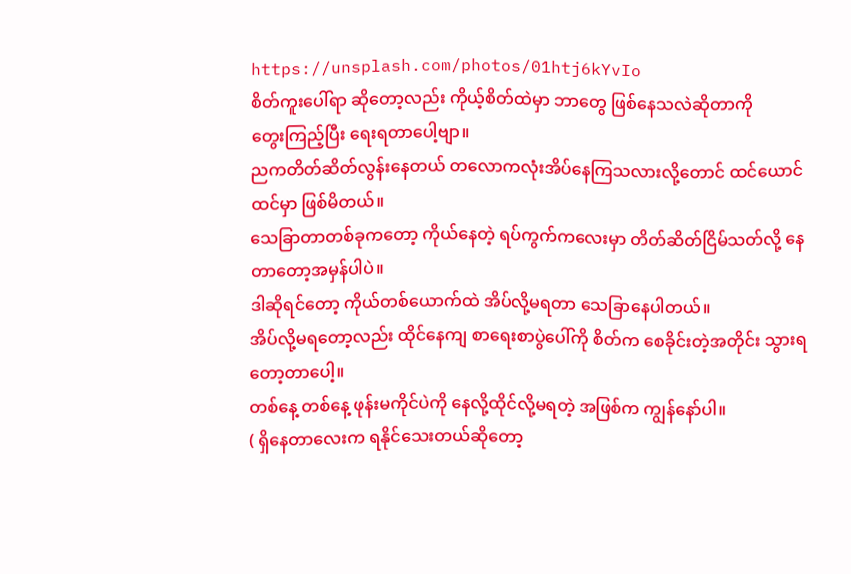https://unsplash.com/photos/01htj6kYvIo
စိတ်ကူးပေါ်ရာ ဆိုတော့လည်း ကိုယ့်စိတ်ထဲမှာ ဘာတွေ ဖြစ်နေသလဲဆိုတာကို
တွေးကြည့်ပြီး ရေးရတာပေါ့ဗျာ။
ညကတိတ်ဆိတ်လွန်းနေတယ် တလောကလုံးအိပ်နေကြသလားလို့တောင် ထင်ယောင်ထင်မှာ ဖြစ်မိတယ်။
သေခြာတာတစ်ခုကတော့ ကိုယ်နေတဲ့ ရပ်ကွက်ကလေးမှာ တိတ်ဆိတ်ငြိမ်သတ်လို့ နေတာတော့အမှန်ပါပဲ။
ဒါဆိုရင်တော့ ကိုယ်တစ်ယောက်ထဲ အိပ်လို့မရတာ သေခြာနေပါတယ်။
အိပ်လို့မရတော့လည်း ထိုင်နေကျ စာရေးစာပွဲပေါ်ကို စိတ်က စေခိုင်းတဲ့အတိုင်း သွားရတော့တာပေါ့။
တစ်နေ့ တစ်နေ့ ဖုန်းမကိုင်ပဲကို နေလို့ထိုင်လို့မရတဲ့ အဖြစ်က ကျွန်နော်ပါ။
( ရှိနေတာလေးက ရနိုင်သေးတယ်ဆိုတော့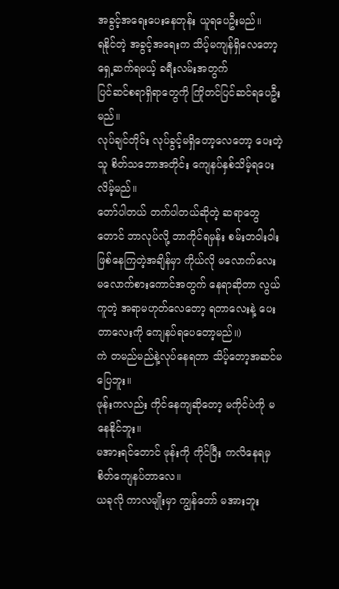အခွင့်အရေးပေးနေတုန်း ယူရပေဦးမည်။
ရနိုင်တဲ့ အခွင့်အရေးက သိပ့်မကျန်ရှိလေတော့ ရှေ့ဆက်ရမယ့် ခရီးလမ်းအတွက်
ပြင်ဆင်စရာရှိရာတွေကို ကြိုတင်ပြင်ဆင်ရပေဦးမည်။
လုပ်ချင်တိုင်း လုပ်ခွင့်မရှိတော့လေတော့ ပေးတဲ့သူ စိတ်သဘောအတိုင်း ကျေနပ်နှစ်သိမ့်ရပေးလိမ့်မည်။
တော်ပါတယ် တက်ပါတယ်ဆိုတဲ့ ဆရာတွေတောင် ဘာလုပ်လို့ ဘာကိုင်ရမှန်း စမ်းတဝါးဝါးဖြစ်နေကြတဲ့အချိန်မှာ ကိုယ်လို မလောက်လေး မလောက်စားကောင်အတွက် နေရာဆိုတာ လွယ်ကူတဲ့ အရာမဟုတ်လေတော့ ရတာလေးနဲ့ ပေးတာလေးကို ကျေနပ်ရပေတော့မည်။)
ကဲ တမည်မည်နဲ့လုပ်နေရတာ သိပ့်တော့အဆင်မပြေဘူး။
ဖုန်းကလည်း ကိုင်နေကျဆိုတော့ မကိုင်ပဲကို မနေနိုင်ဘူး။
မအားရင်တောင် ဖုန်းကို ကိုင်ပြီး ကလိနေရမှ စိတ်ကျေနပ်တာလေ။
ယခုလို ကာလမျိုးမှာ ကျွန်တော် မအားဘူး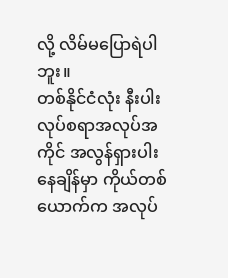လို့ လိမ်မပြောရဲပါဘူး။
တစ်နိုင်ငံလုံး နီးပါး လုပ်စရာအလုပ်အကိုင် အလွန်ရှားပါးနေချိန်မှာ ကိုယ်တစ်ယောက်က အလုပ်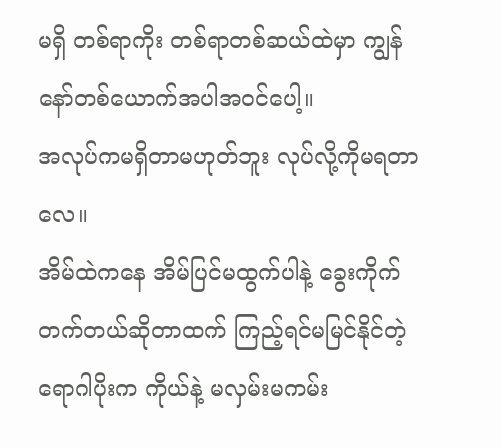မရှိ တစ်ရာကိုး တစ်ရာတစ်ဆယ်ထဲမှာ ကျွန်နော်တစ်ယောက်အပါအဝင်ပေါ့။
အလုပ်ကမရှိတာမဟုတ်ဘူး လုပ်လို့ကိုမရတာလေ။
အိမ်ထဲကနေ အိမ်ပြင်မထွက်ပါနဲ့ ခွေးကိုက်တက်တယ်ဆိုတာထက် ကြည့်ရင်မမြင်နိုင်တဲ့ ရောဂါပိုးက ကိုယ်နဲ့ မလှမ်းမကမ်း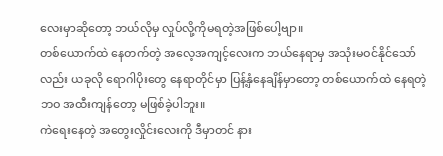လေးမှာဆိုတော့ ဘယ်လိုမှ လှုပ်လို့ကိုမရတဲ့အဖြစ်ပေါ့ဗျာ။
တစ်ယောက်ထဲ နေတက်တဲ့ အလေ့အကျင့်လေးက ဘယ်နေရာမှ အသုံးမဝင်နိုင်သော်လည်း ယခုလို ရောဂါပိုးတွေ နေရာတိုင်မှာ ပြန့်နှံနေချိန်မှာတော့ တစ်ယောက်ထဲ နေရတဲ့ဘဝ အထီးကျန်တော့ မဖြစ်ခဲ့ပါဘူး။
ကဲရေးနေတဲ့ အတွေးလှိုင်းလေးကို ဒီမှာတင် နား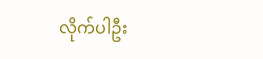လိုက်ပါဦး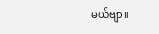မယ်ဗျာ။